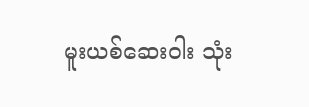မူးယစ်ဆေးဝါး သုံး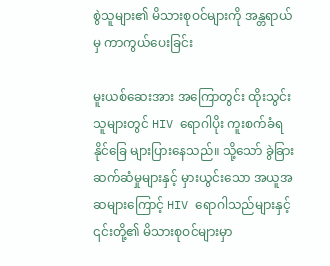စွဲသူများ၏ မိသားစုဝင်များကို အန္တရာယ်မှ ကာကွယ်ပေးခြင်း

မူးယစ်ဆေးအား အကြောတွင်း ထိုးသွင်းသူများတွင် HIV ရောဂါပိုး ကူးစက်ခံရနိုင်ခြေ များပြားနေသည်။ သို့သော် ခွဲခြားဆက်ဆံမှုများနှင့် မှားယွင်းသော အယူအဆများကြောင့် HIV ရောဂါသည်များနှင့် ၎င်းတို့၏ မိသားစုဝင်များမှာ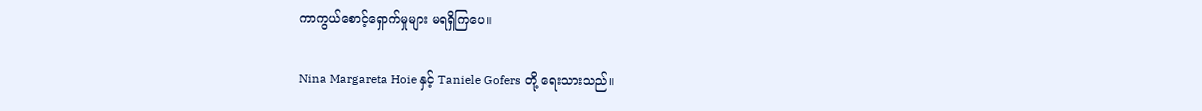ကာကွယ်စောင့်ရှောက်မှုများ မရရှိကြပေ။

Nina Margareta Hoie နှင့် Taniele Gofers တို့ ရေးသားသည်။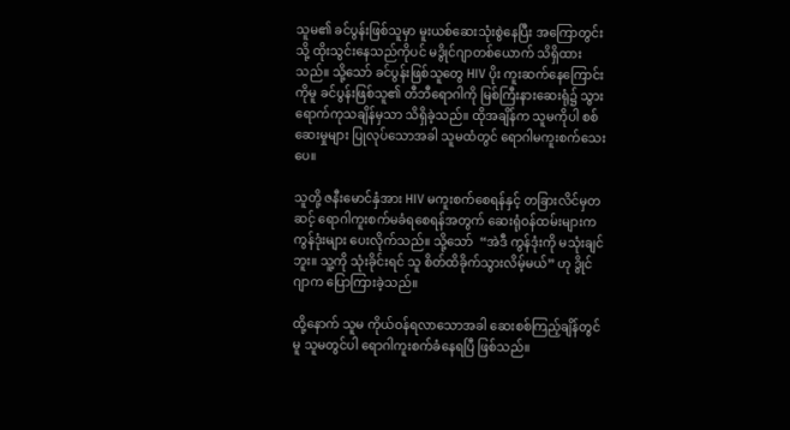သူမ၏ ခင်ပွန်းဖြစ်သူမှာ မူးယစ်ဆေးသုံးစွဲနေပြီး အကြောတွင်းသို့ ထိုးသွင်းနေသည်ကိုပင် မဒွိုင်ဂျာတစ်ယောက် သိရှိထားသည်။ သို့သော် ခင်ပွန်းဖြစ်သူတွေ HIV ပိုး ကူးဆက်နေကြောင်းကိုမူ ခင်ပွန်းဖြစ်သူ၏ တီဘီရောဂါကို မြစ်ကြီးနားဆေးရုံ၌ သွားရောက်ကုသချိန်မှသာ သိရှိခဲ့သည်။ ထိုအချိန်က သူမကိုပါ စစ်ဆေးမှုများ ပြုလုပ်သောအခါ သူမထံတွင် ရောဂါမကူးစက်သေးပေ။

သူတို့ ဇနီးမောင်နှံအား HIV မကူးစက်စေရန်နှင့် တခြားလိင်မှတဆင့် ရောဂါကူးစက်မခံရစေရန်အတွက် ဆေးရုံဝန်ထမ်းများက ကွန်ဒုံးများ ပေးလိုက်သည်။ သို့သော်  “အဲဒီ ကွန်ဒုံးကို မသုံးချင်ဘူး။ သူ့ကို သုံးခိုင်းရင် သူ စိတ်ထိခိုက်သွားလိမ့်မယ်” ဟု ဒွိုင်ဂျာက ပြောကြားခဲ့သည်။

ထို့နောက် သူမ ကိုယ်ဝန်ရလာသောအခါ ဆေးစစ်ကြည့်ချိန်တွင်မူ သူမတွင်ပါ ရောဂါကူးစက်ခံနေရပြီ ဖြစ်သည်။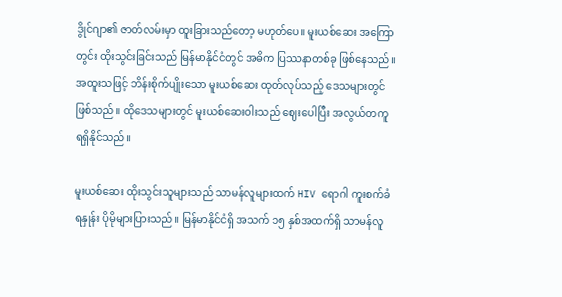ဒွိုင်ဂျာ၏ ဇာတ်လမ်းမှာ ထူးခြားသည်တော့ မဟုတ်ပေ။ မူးယစ်ဆေး အကြောတွင်း ထိုးသွင်းခြင်းသည် မြန်မာနိုင်ငံတွင် အဓိက ပြဿနာတစ်ခု ဖြစ်နေသည်။ အထူးသဖြင့် ဘိန်းစိုက်ပျိုးသော မူးယစ်ဆေး ထုတ်လုပ်သည့် ဒေသများတွင် ဖြစ်သည်။ ထိုဒေသများတွင် မူးယစ်ဆေးဝါးသည် ဈေးပေါပြီး အလွယ်တကူ ရရှိနိုင်သည်။

မူးယစ်ဆေး ထိုးသွင်းသူများသည် သာမန်လူများထက် HIV ရောဂါ ကူးစက်ခံရနှုန်း ပိုမိုများပြားသည်။ မြန်မာနိုင်ငံရှိ အသက် ၁၅ နှစ်အထက်ရှိ သာမန်လူ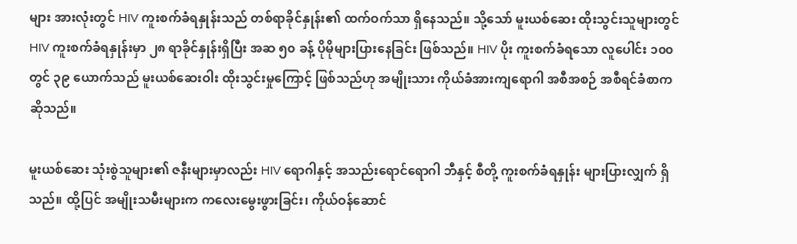များ အားလုံးတွင် HIV ကူးစက်ခံရနှုန်းသည် တစ်ရာခိုင်နှုန်း၏ ထက်ဝက်သာ ရှိနေသည်။ သို့သော် မူးယစ်ဆေး ထိုးသွင်းသူများတွင် HIV ကူးစက်ခံရနှုန်းမှာ ၂၈ ရာခိုင်နှုန်းရှိပြီး အဆ ၅၀ ခန့် ပိုမိုများပြားနေခြင်း ဖြစ်သည်။ HIV ပိုး ကူးစက်ခံရသော လူပေါင်း ၁၀၀ တွင် ၃၉ ယောက်သည် မူးယစ်ဆေးဝါး ထိုးသွင်းမှုကြောင့် ဖြစ်သည်ဟု အမျိုးသား ကိုယ်ခံအားကျရောဂါ အစီအစဉ် အစီရင်ခံစာက ဆိုသည်။

မူးယစ်ဆေး သုံးစွဲသူများ၏ ဇနီးများမှာလည်း HIV ရောဂါနှင့် အသည်းရောင်ရောဂါ ဘီနှင့် စီတို့ ကူးစက်ခံရနှုန်း များပြားလျှက် ရှိသည်။ ထို့ပြင် အမျိုးသမီးများက ကလေးမွေးဖွားခြင်း၊ ကိုယ်ဝန်ဆောင်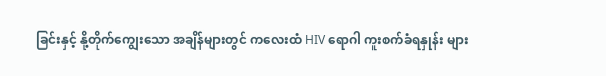ခြင်းနှင့် နို့တိုက်ကျွေးသော အချိန်များတွင် ကလေးထံ HIV ရောဂါ ကူးစက်ခံရနှုန်း များ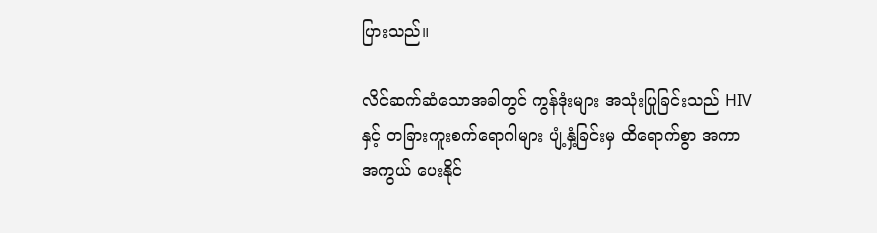ပြားသည်။

လိင်ဆက်ဆံသောအခါတွင် ကွန်ဒုံးများ အသုံးပြုခြင်းသည် HIV နှင့် တခြားကူးစက်ရောဂါများ ပျံ့နှံ့ခြင်းမှ ထိရောက်စွာ အကာအကွယ် ပေးနိုင်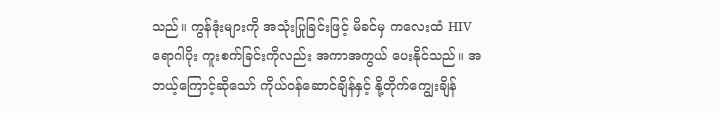သည်။ ကွန်ဒုံးများကို အသုံးပြုခြင်းဖြင့် မိခင်မှ ကလေးထံ HIV ရောဂါပိုး ကူးစက်ခြင်းကိုလည်း အကာအကွယ် ပေးနိုင်သည်။ အဘယ့်ကြောင့်ဆိုသော် ကိုယ်ဝန်ဆောင်ချိန်နှင့် နို့တိုက်ကျွေးချိန်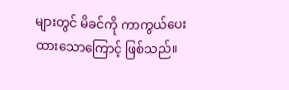များတွင် မိခင်ကို ကာကွယ်ပေးထားသောကြောင့် ဖြစ်သည်။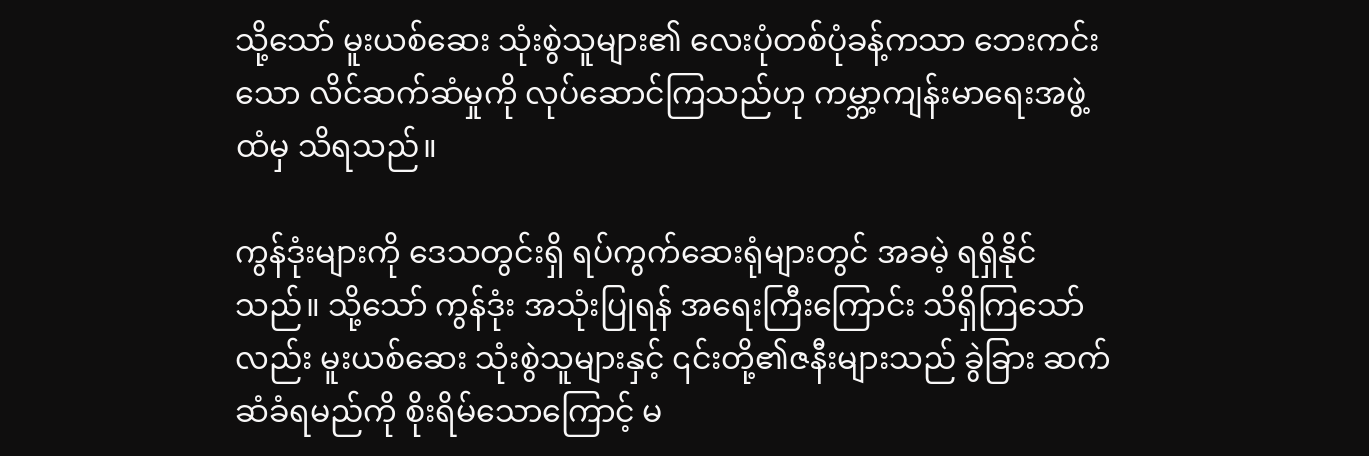သို့သော် မူးယစ်ဆေး သုံးစွဲသူများ၏ လေးပုံတစ်ပုံခန့်ကသာ ဘေးကင်းသော လိင်ဆက်ဆံမှုကို လုပ်ဆောင်ကြသည်ဟု ကမ္ဘာ့ကျန်းမာရေးအဖွဲ့ထံမှ သိရသည်။

ကွန်ဒုံးများကို ဒေသတွင်းရှိ ရပ်ကွက်ဆေးရုံများတွင် အခမဲ့ ရရှိနိုင်သည်။ သို့သော် ကွန်ဒုံး အသုံးပြုရန် အရေးကြီးကြောင်း သိရှိကြသော်လည်း မူးယစ်ဆေး သုံးစွဲသူများနှင့် ၎င်းတို့၏ဇနီးများသည် ခွဲခြား ဆက်ဆံခံရမည်ကို စိုးရိမ်သောကြောင့် မ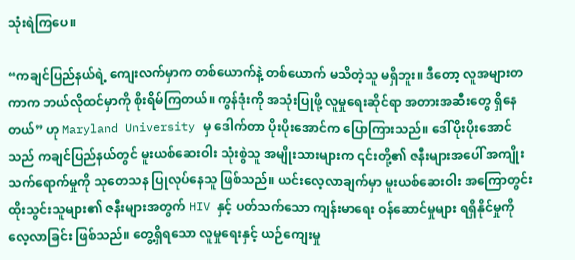သုံးရဲကြပေ။

“ကချင်ပြည်နယ်ရဲ့ ကျေးလက်မှာက တစ်ယောက်နဲ့ တစ်ယောက် မသိတဲ့သူ မရှိဘူး။ ဒီတော့ လူအများတကာက ဘယ်လိုထင်မှာကို စိုးရိမ်ကြတယ်။ ကွန်ဒုံးကို အသုံးပြုဖို့ လူမှုရေးဆိုင်ရာ အတားအဆီးတွေ ရှိနေတယ်” ဟု Maryland University မှ ဒေါက်တာ ပိုးပိုးအောင်က ပြောကြားသည်။ ဒေါ်ပိုးပိုးအောင်သည် ကချင်ပြည်နယ်တွင် မူးယစ်ဆေးဝါး သုံးစွဲသူ အမျိုးသားများက ၎င်းတို့၏ ဇနီးများအပေါ် အကျိုးသက်ရောက်မှုကို သုတေသန ပြုလုပ်နေသူ ဖြစ်သည်။ ယင်းလေ့လာချက်မှာ မူးယစ်ဆေးဝါး အကြောတွင်း ထိုးသွင်းသူများ၏ ဇနီးများအတွက် HIV နှင့် ပတ်သက်သော ကျန်းမာရေး ဝန်ဆောင်မှုများ ရရှိနိုင်မှုကို လေ့လာခြင်း ဖြစ်သည်။ တွေ့ရှိရသော လူမှုရေးနှင့် ယဉ်ကျေးမှု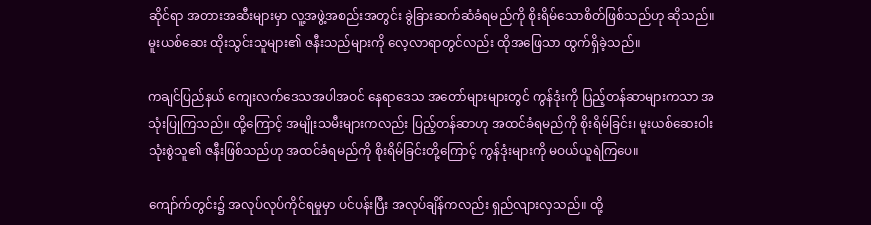ဆိုင်ရာ အတားအဆီးများမှာ လူ့အဖွဲ့အစည်းအတွင်း ခွဲခြားဆက်ဆံခံရမည်ကို စိုးရိမ်သောစိတ်ဖြစ်သည်ဟု ဆိုသည်။ မူးယစ်ဆေး ထိုးသွင်းသူများ၏ ဇနီးသည်များကို လေ့လာရာတွင်လည်း ထိုအဖြေသာ ထွက်ရှိခဲ့သည်။

ကချင်ပြည်နယ် ကျေးလက်ဒေသအပါအဝင် နေရာဒေသ အတော်များများတွင် ကွန်ဒုံးကို ပြည့်တန်ဆာများကသာ အသုံးပြုကြသည်။ ထို့ကြောင့် အမျိုးသမီးများကလည်း ပြည့်တန်ဆာဟု အထင်ခံရမည်ကို စိုးရိမ်ခြင်း၊ မူးယစ်ဆေးဝါး သုံးစွဲသူ၏ ဇနီးဖြစ်သည်ဟု အထင်ခံရမည်ကို စိုးရိမ်ခြင်းတို့ကြောင့် ကွန်ဒုံးများကို မဝယ်ယူရဲကြပေ။

ကျော်က်တွင်း၌ အလုပ်လုပ်ကိုင်ရမှုမှာ ပင်ပန်းပြီး အလုပ်ချိန်ကလည်း ရှည်လျားလှသည်။ ထို့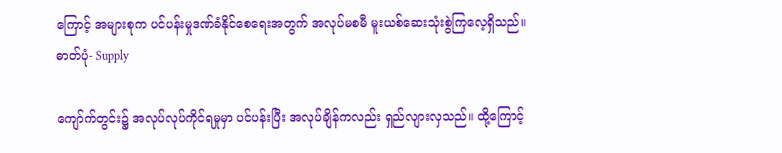ကြောင့် အများစုက ပင်ပန်းမှုဒဏ်ခံနိုင်စေရေးအတွက် အလုပ်မစမီ မူးယစ်ဆေးသုံးစွဲကြလေ့ရှိသည်။ ဓာတ်ပုံ- Supply

ကျော်က်တွင်း၌ အလုပ်လုပ်ကိုင်ရမှုမှာ ပင်ပန်းပြီး အလုပ်ချိန်ကလည်း ရှည်လျားလှသည်။ ထို့ကြောင့်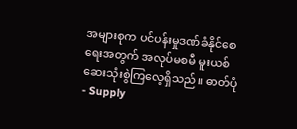အများစုက ပင်ပန်းမှုဒဏ်ခံနိုင်စေရေးအတွက် အလုပ်မစမီ မူးယစ်ဆေးသုံးစွဲကြလေ့ရှိသည်။ ဓာတ်ပုံ- Supply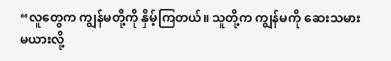“လူတွေက ကျွန်မတို့ကို နှိမ့်ကြတယ်။ သူတို့က ကျွန်မကို ဆေးသမားမယားလို့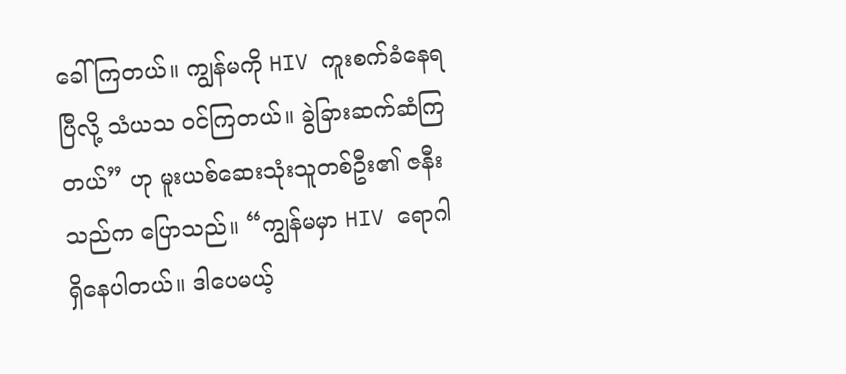ခေါ်ကြတယ်။ ကျွန်မကို HIV ကူးစက်ခံနေရပြီလို့ သံယသ ဝင်ကြတယ်။ ခွဲခြားဆက်ဆံကြတယ်” ဟု မူးယစ်ဆေးသုံးသူတစ်ဦး၏ ဇနီးသည်က ပြောသည်။ “ကျွန်မမှာ HIV ရောဂါ ရှိနေပါတယ်။ ဒါပေမယ့်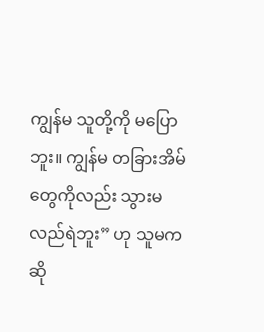ကျွန်မ သူတို့ကို မပြောဘူး။ ကျွန်မ တခြားအိမ်တွေကိုလည်း သွားမလည်ရဲဘူး” ဟု သူမက ဆို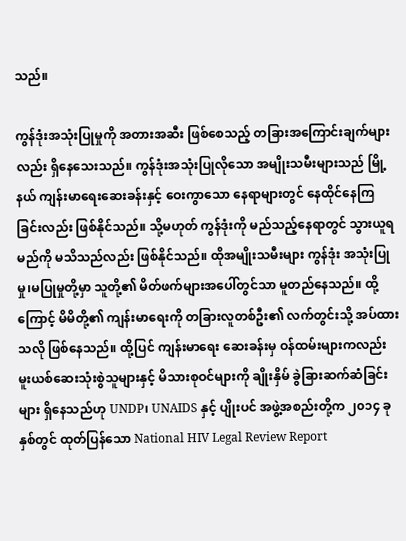သည်။

ကွန်ဒုံးအသုံးပြုမှုကို အတားအဆီး ဖြစ်စေသည့် တခြားအကြောင်းချက်များလည်း ရှိနေသေးသည်။ ကွန်ဒုံးအသုံးပြုလိုသော အမျိုးသမီးများသည် မြို့နယ် ကျန်းမာရေးဆေးခန်းနှင့် ဝေးကွာသော နေရာများတွင် နေထိုင်နေကြခြင်းလည်း ဖြစ်နိုင်သည်။ သို့မဟုတ် ကွန်ဒုံးကို မည်သည့်နေရာတွင် သွားယူရမည်ကို မသိသည်လည်း ဖြစ်နိုင်သည်။ ထိုအမျိုးသမီးများ ကွန်ဒုံး အသုံးပြုမှု၊မပြုမှုတို့မှာ သူတို့၏ မိတ်ဖက်များအပေါ်တွင်သာ မူတည်နေသည်။ ထို့ကြောင့် မိမိတို့၏ ကျန်းမာရေးကို တခြားလူတစ်ဦး၏ လက်တွင်းသို့ အပ်ထားသလို ဖြစ်နေသည်။ ထို့ပြင် ကျန်းမာရေး ဆေးခန်းမှ ဝန်ထမ်းများကလည်း  မူးယစ်ဆေးသုံးစွဲသူများနှင့် မိသားစုဝင်များကို ချိုးနှိမ် ခွဲခြားဆက်ဆံခြင်းများ ရှိနေသည်ဟု UNDP၊ UNAIDS နှင့် ပျိုးပင် အဖွဲ့အစည်းတို့က ၂၀၁၄ ခုနှစ်တွင် ထုတ်ပြန်သော National HIV Legal Review Report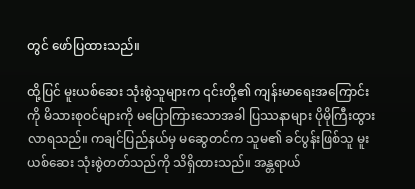တွင် ဖော်ပြထားသည်။

ထို့ပြင် မူးယစ်ဆေး သုံးစွဲသူများက ၎င်းတို့၏ ကျန်းမာရေးအကြောင်းကို မိသားစုဝင်များကို မပြောကြားသောအခါ ပြဿနာများ ပိုမိုကြီးထွားလာရသည်။ ကချင်ပြည်နယ်မှ မဆွေတင်က သူမ၏ ခင်ပွန်းဖြစ်သူ မူးယစ်ဆေး သုံးစွဲတတ်သည်ကို သိရှိထားသည်။ အန္တရာယ်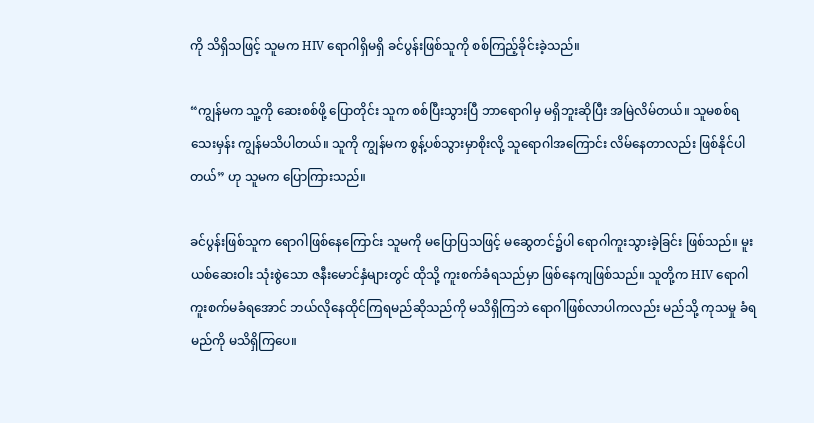ကို သိရှိသဖြင့် သူမက HIV ရောဂါရှိမရှိ ခင်ပွန်းဖြစ်သူကို စစ်ကြည့်ခိုင်းခဲ့သည်။

“ကျွန်မက သူ့ကို ဆေးစစ်ဖို့ ပြောတိုင်း သူက စစ်ပြီးသွားပြီ ဘာရောဂါမှ မရှိဘူးဆိုပြီး အမြဲလိမ်တယ်။ သူမစစ်ရသေးမှန်း ကျွန်မသိပါတယ်။ သူကို ကျွန်မက စွန့်ပစ်သွားမှာစိုးလို့ သူရောဂါအကြောင်း လိမ်နေတာလည်း ဖြစ်နိုင်ပါတယ်” ဟု သူမက ပြောကြားသည်။

ခင်ပွန်းဖြစ်သူက ရောဂါဖြစ်နေကြောင်း သူမကို မပြောပြသဖြင့် မဆွေတင်၌ပါ ရောဂါကူးသွားခဲ့ခြင်း ဖြစ်သည်။ မူးယစ်ဆေးဝါး သုံးစွဲသော ဇနီးမောင်နှံများတွင် ထိုသို့ ကူးစက်ခံရသည်မှာ ဖြစ်နေကျဖြစ်သည်။ သူတို့က HIV ရောဂါ ကူးစက်မခံရအောင် ဘယ်လိုနေထိုင်ကြရမည်ဆိုသည်ကို မသိရှိကြဘဲ ရောဂါဖြစ်လာပါကလည်း မည်သို့ ကုသမှု ခံရမည်ကို မသိရှိကြပေ။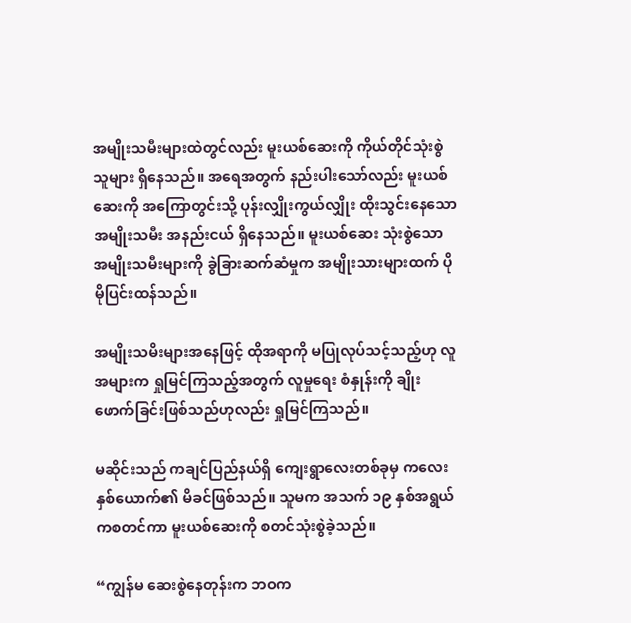အမျိုးသမီးများထဲတွင်လည်း မူးယစ်ဆေးကို ကိုယ်တိုင်သုံးစွဲသူများ ရှိနေသည်။ အရေအတွက် နည်းပါးသော်လည်း မူးယစ်ဆေးကို အကြောတွင်းသို့ ပုန်းလျှိုးကွယ်လျှိုး ထိုးသွင်းနေသော အမျိုးသမီး အနည်းငယ် ရှိနေသည်။ မူးယစ်ဆေး သုံးစွဲသော အမျိုးသမီးများကို ခွဲခြားဆက်ဆံမှုက အမျိုးသားများထက် ပိုမိုပြင်းထန်သည်။

အမျိုးသမိးများအနေဖြင့် ထိုအရာကို မပြုလုပ်သင့်သည့်ဟု လူအများက ရှုမြင်ကြသည့်အတွက် လူမှုရေး စံနှုန်းကို ချိုးဖောက်ခြင်းဖြစ်သည်ဟုလည်း ရှုမြင်ကြသည်။

မဆိုင်းသည် ကချင်ပြည်နယ်ရှိ ကျေးရွာလေးတစ်ခုမှ ကလေးနှစ်ယောက်၏ မိခင်ဖြစ်သည်။ သူမက အသက် ၁၉ နှစ်အရွယ်ကစတင်ကာ မူးယစ်ဆေးကို စတင်သုံးစွဲခဲ့သည်။

“ကျွန်မ ဆေးစွဲနေတုန်းက ဘဝက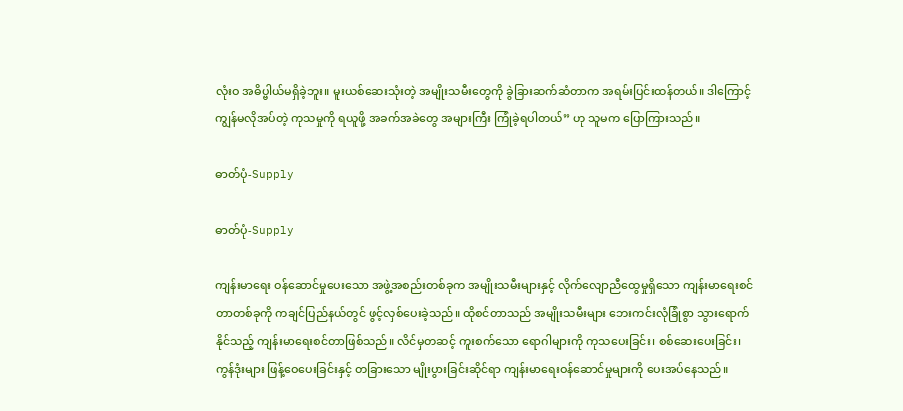လုံးဝ အဓိပ္ဗါယ်မရှိခဲ့ဘူး။ မူးယစ်ဆေးသုံးတဲ့ အမျိုးသမီးတွေကို ခွဲခြားဆက်ဆံတာက အရမ်းပြင်းထန်တယ်။ ဒါကြောင့် ကျွန်မလိုအပ်တဲ့ ကုသမှုကို ရယူဖို့ အခက်အခဲတွေ အများကြီး ကြုံခဲ့ရပါတယ်” ဟု သူမက ပြောကြားသည်။

ဓာတ်ပုံ-Supply

ဓာတ်ပုံ-Supply

ကျန်းမာရေး ဝန်ဆောင်မှုပေးသော အဖွဲ့အစည်းတစ်ခုက အမျိုးသမီးများနှင့် လိုက်လျောညီထွေမှုရှိသော ကျန်းမာရေးစင်တာတစ်ခုကို ကချင်ပြည်နယ်တွင် ဖွင့်လှစ်ပေးခဲ့သည်။ ထိုစင်တာသည် အမျိုးသမီးများ ဘေးကင်းလုံခြုံစွာ သွားရောက်နိုင်သည့် ကျန်းမာရေးစင်တာဖြစ်သည်။ လိင်မှတဆင့် ကူးစက်သော ရောဂါများကို ကုသပေးခြင်း၊ စစ်ဆေးပေးခြင်း၊ ကွန်ဒုံးများ ဖြန့်ဝေပေးခြင်းနှင့် တခြားသော မျိုးပွားခြင်းဆိုင်ရာ ကျန်းမာရေးဝန်ဆောင်မှုများကို ပေးအပ်နေသည်။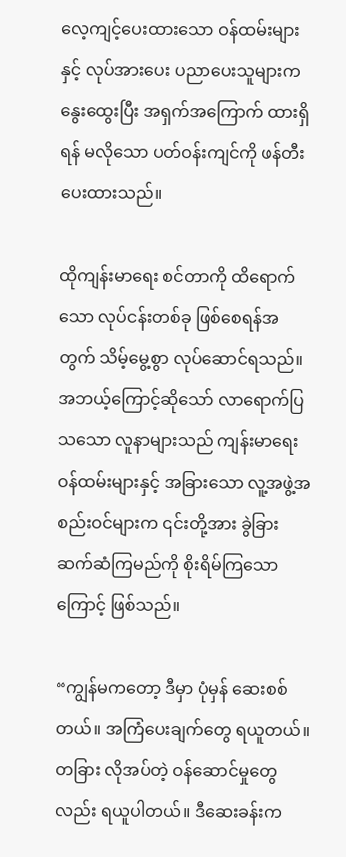လေ့ကျင့်ပေးထားသော ဝန်ထမ်းများနှင့် လုပ်အားပေး ပညာပေးသူများက နွေးထွေးပြီး အရှက်အကြောက် ထားရှိရန် မလိုသော ပတ်ဝန်းကျင်ကို ဖန်တီးပေးထားသည်။

ထိုကျန်းမာရေး စင်တာကို ထိရောက်သော လုပ်ငန်းတစ်ခု ဖြစ်စေရန်အတွက် သိမ့်မွေ့စွာ လုပ်ဆောင်ရသည်။ အဘယ့်ကြောင့်ဆိုသော် လာရောက်ပြသသော လူနာများသည် ကျန်းမာရေး ဝန်ထမ်းများနှင့် အခြားသော လူ့အဖွဲ့အစည်းဝင်များက ၎င်းတို့အား ခွဲခြားဆက်ဆံကြမည်ကို စိုးရိမ်ကြသောကြောင့် ဖြစ်သည်။

“ကျွန်မကတော့ ဒီမှာ ပုံမှန် ဆေးစစ်တယ်။ အကြံပေးချက်တွေ ရယူတယ်။ တခြား လိုအပ်တဲ့ ဝန်ဆောင်မှုတွေလည်း ရယူပါတယ်။ ဒီဆေးခန်းက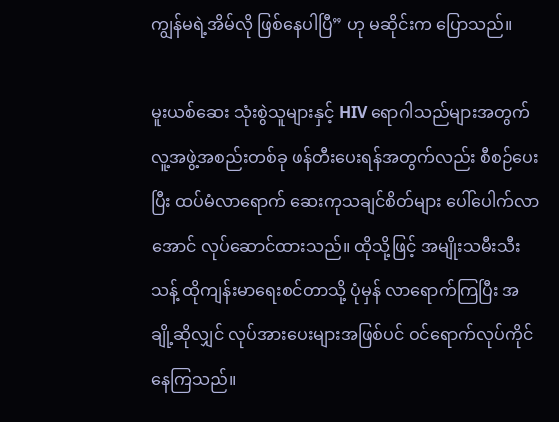ကျွန်မရဲ့အိမ်လို ဖြစ်နေပါပြီ” ဟု မဆိုင်းက ပြောသည်။

မူးယစ်ဆေး သုံးစွဲသူများနှင့် HIV ရောဂါသည်များအတွက် လူ့အဖွဲ့အစည်းတစ်ခု ဖန်တီးပေးရန်အတွက်လည်း စီစဉ်ပေးပြီး ထပ်မံလာရောက် ဆေးကုသချင်စိတ်များ ပေါ်ပေါက်လာအောင် လုပ်ဆောင်ထားသည်။ ထိုသို့ဖြင့် အမျိုးသမီးသီးသန့် ထိုကျန်းမာရေးစင်တာသို့ ပုံမှန် လာရောက်ကြပြီး အချို့ဆိုလျှင် လုပ်အားပေးများအဖြစ်ပင် ဝင်ရောက်လုပ်ကိုင်နေကြသည်။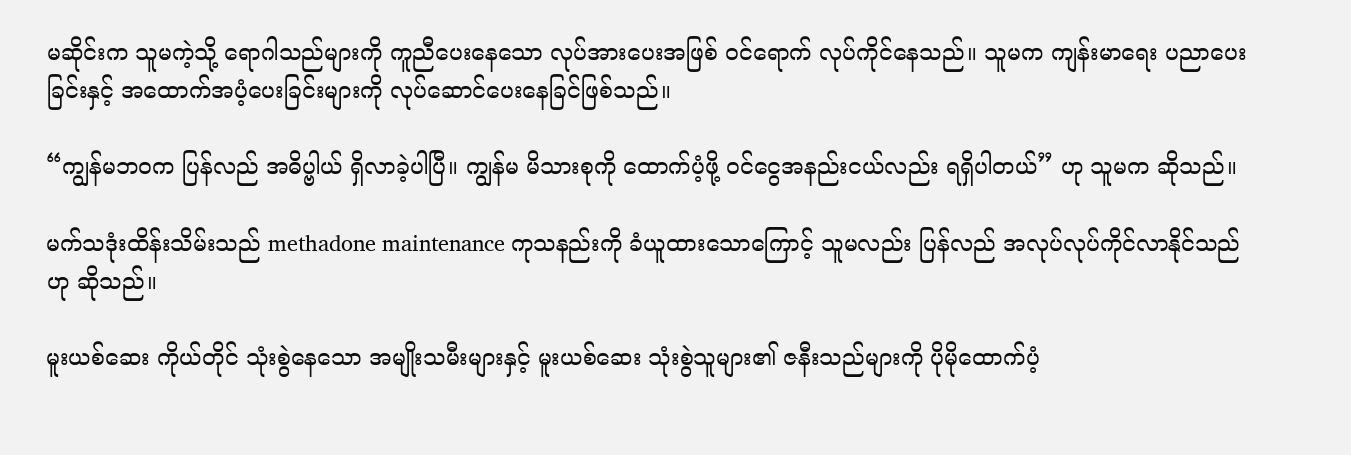မဆိုင်းက သူမကဲ့သို့ ရောဂါသည်များကို ကူညီပေးနေသော လုပ်အားပေးအဖြစ် ဝင်ရောက် လုပ်ကိုင်နေသည်။ သူမက ကျန်းမာရေး ပညာပေးခြင်းနှင့် အထောက်အပံ့ပေးခြင်းများကို လုပ်ဆောင်ပေးနေခြင်ဖြစ်သည်။

“ကျွန်မဘဝက ပြန်လည် အဓိပ္ဗါယ် ရှိလာခဲ့ပါပြီ။ ကျွန်မ မိသားစုကို ထောက်ပံ့ဖို့ ဝင်ငွေအနည်းငယ်လည်း ရရှိပါတယ်” ဟု သူမက ဆိုသည်။

မက်သဒုံးထိန်းသိမ်းသည် methadone maintenance ကုသနည်းကို ခံယူထားသောကြောင့် သူမလည်း ပြန်လည် အလုပ်လုပ်ကိုင်လာနိုင်သည်ဟု ဆိုသည်။

မူးယစ်ဆေး ကိုယ်တိုင် သုံးစွဲနေသော အမျိုးသမီးများနှင့် မူးယစ်ဆေး သုံးစွဲသူများ၏ ဇနီးသည်များကို ပိုမိုထောက်ပံ့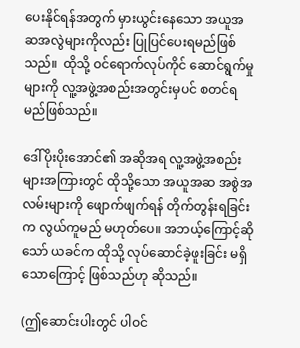ပေးနိုင်ရန်အတွက် မှားယွင်းနေသော အယူအဆအလွဲများကိုလည်း ပြုပြင်ပေးရမည်ဖြစ်သည်။  ထိုသို့ ဝင်ရောက်လုပ်ကိုင် ဆောင်ရွက်မှုများကို လူ့အဖွဲ့အစည်းအတွင်းမှပင် စတင်ရမည်ဖြစ်သည်။

ဒေါ်ပိုးပိုးအောင်၏ အဆိုအရ လူ့အဖွဲ့အစည်းများအကြားတွင် ထိုသို့သော အယူအဆ အစွဲအလမ်းများကို ဖျောက်ဖျက်ရန် တိုက်တွန်းရခြင်းက လွယ်ကူမည် မဟုတ်ပေ။ အဘယ့်ကြောင့်ဆိုသော် ယခင်က ထိုသို့ လုပ်ဆောင်ခဲ့ဖူးခြင်း မရှိသောကြောင့် ဖြစ်သည်ဟု ဆိုသည်။

(ဤဆောင်းပါးတွင် ပါဝင်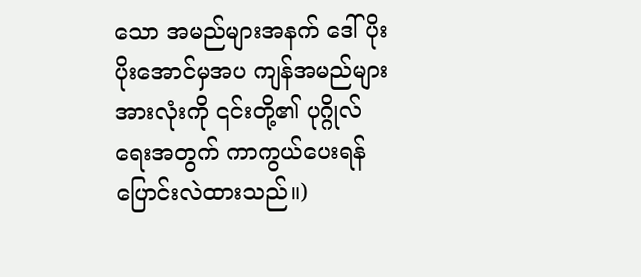သော အမည်များအနက် ဒေါ်ပိုးပိုးအောင်မှအပ ကျန်အမည်များအားလုံးကို ၎င်းတို့၏ ပုဂ္ဂိုလ်ရေးအတွက် ကာကွယ်ပေးရန် ပြောင်းလဲထားသည်။)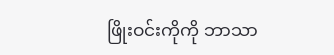ဖြိုးဝင်းကိုကို ဘာသာ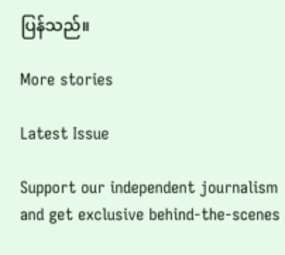ပြန်သည်။

More stories

Latest Issue

Support our independent journalism and get exclusive behind-the-scenes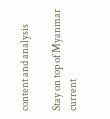content and analysis

Stay on top of Myanmar current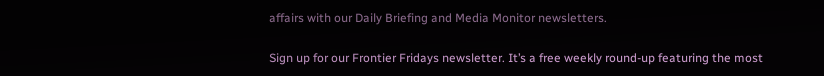affairs with our Daily Briefing and Media Monitor newsletters.

Sign up for our Frontier Fridays newsletter. It’s a free weekly round-up featuring the most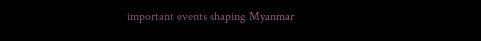important events shaping Myanmar